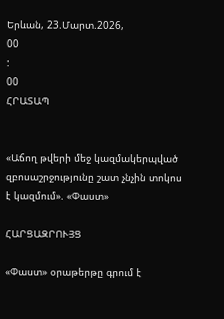Երևան, 23.Մարտ.2026,
00
:
00
ՀՐԱՏԱՊ


«Աճող թվերի մեջ կազմակերպված զբոսաշրջությունը շատ չնչին տոկոս է կազմում». «Փաստ»

ՀԱՐՑԱԶՐՈՒՅՑ

«Փաստ» օրաթերթը գրում է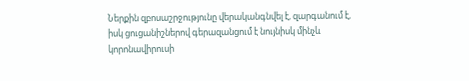Ներքին զբոսաշրջությունը վերականգնվել է, զարգանում է, իսկ ցուցանիշներով գերազանցում է նույնիսկ մինչև կորոնավիրուսի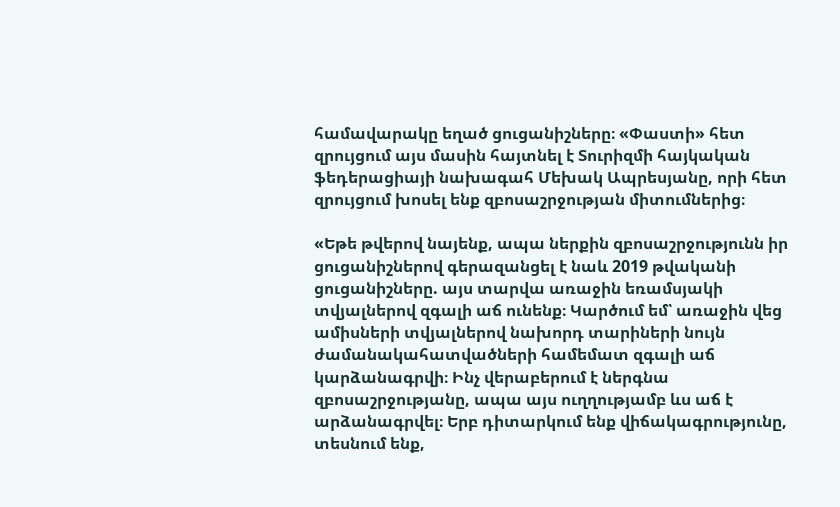համավարակը եղած ցուցանիշները։ «Փաստի» հետ զրույցում այս մասին հայտնել է Տուրիզմի հայկական ֆեդերացիայի նախագահ Մեխակ Ապրեսյանը, որի հետ զրույցում խոսել ենք զբոսաշրջության միտումներից։

«Եթե թվերով նայենք, ապա ներքին զբոսաշրջությունն իր ցուցանիշներով գերազանցել է նաև 2019 թվականի ցուցանիշները. այս տարվա առաջին եռամսյակի տվյալներով զգալի աճ ունենք։ Կարծում եմ՝ առաջին վեց ամիսների տվյալներով նախորդ տարիների նույն ժամանակահատվածների համեմատ զգալի աճ կարձանագրվի։ Ինչ վերաբերում է ներգնա զբոսաշրջությանը, ապա այս ուղղությամբ ևս աճ է արձանագրվել։ Երբ դիտարկում ենք վիճակագրությունը, տեսնում ենք,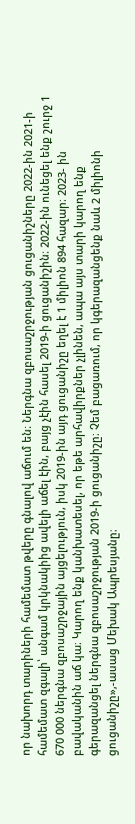որ նախորդ տարիների համեմատ թվերը գնալով աճում են։ Ներգնա զբոսաշրջության ցուցանիշները 2022-ին 2021-ի համեմատ զգալի՝ անգամ կրկնակիից ավելի աճել էին, բայց չէին հասել 2019-ի ցուցանիշին։ 2022-ին ունեցել ենք շուրջ 1 670 000 ներգնա զբոսաշրջային այցելություն, իսկ 2019-ին այդ ցուցանիշը եղել է 1 միլիոն 894 հազար։ 2023- ին բավականին աճ կա։ Կարող ենք կանխատեսել, որ եթե արհավիրքներ չլինեն, ապա այս տարի կարող ենք գերազանցել ներգնա զբոսաշրջության 2019-ի ցուցանիշը։ Չեմ բացառում, որ կգերազանցենք նաև 2 միլիոնի ցուցանիշը»,-ասաց Մեխակ Ապրեսյանը։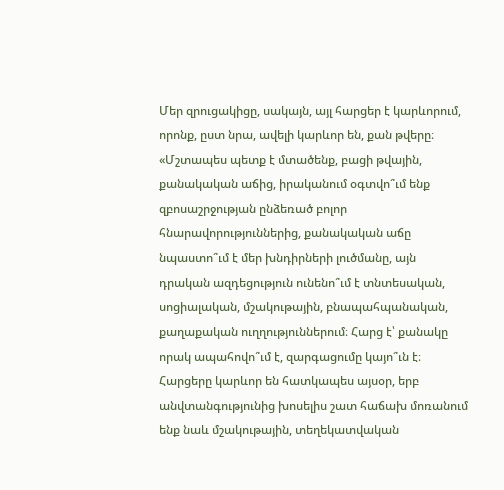Մեր զրուցակիցը, սակայն, այլ հարցեր է կարևորում, որոնք, ըստ նրա, ավելի կարևոր են, քան թվերը։ «Մշտապես պետք է մտածենք, բացի թվային, քանակական աճից, իրականում օգտվո՞ւմ ենք զբոսաշրջության ընձեռած բոլոր հնարավորություններից, քանակական աճը նպաստո՞ւմ է մեր խնդիրների լուծմանը, այն դրական ազդեցություն ունենո՞ւմ է տնտեսական, սոցիալական, մշակութային, բնապահպանական, քաղաքական ուղղություններում։ Հարց է՝ քանակը որակ ապահովո՞ւմ է, զարգացումը կայո՞ւն է։ Հարցերը կարևոր են հատկապես այսօր, երբ անվտանգությունից խոսելիս շատ հաճախ մոռանում ենք նաև մշակութային, տեղեկատվական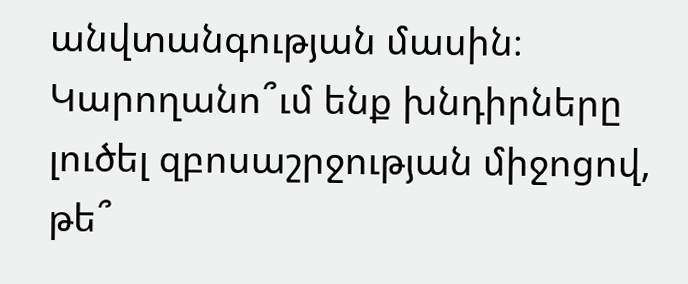անվտանգության մասին։ Կարողանո՞ւմ ենք խնդիրները լուծել զբոսաշրջության միջոցով, թե՞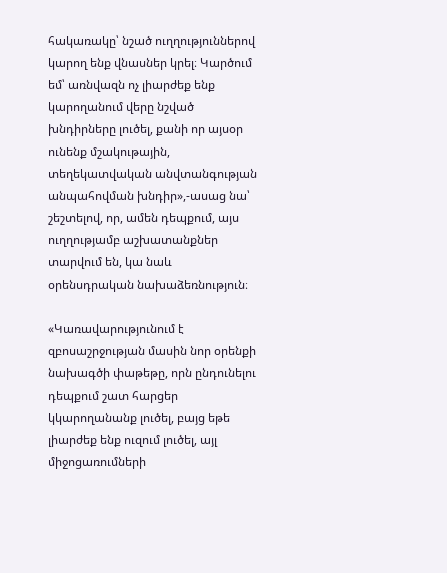հակառակը՝ նշած ուղղություններով կարող ենք վնասներ կրել։ Կարծում եմ՝ առնվազն ոչ լիարժեք ենք կարողանում վերը նշված խնդիրները լուծել, քանի որ այսօր ունենք մշակութային, տեղեկատվական անվտանգության անպահովման խնդիր»,-ասաց նա՝ շեշտելով, որ, ամեն դեպքում, այս ուղղությամբ աշխատանքներ տարվում են, կա նաև օրենսդրական նախաձեռնություն։

«Կառավարությունում է զբոսաշրջության մասին նոր օրենքի նախագծի փաթեթը, որն ընդունելու դեպքում շատ հարցեր կկարողանանք լուծել, բայց եթե լիարժեք ենք ուզում լուծել, այլ միջոցառումների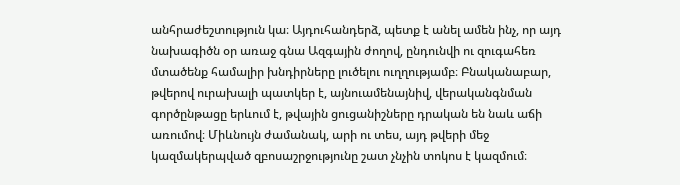անհրաժեշտություն կա։ Այդուհանդերձ, պետք է անել ամեն ինչ, որ այդ նախագիծն օր առաջ գնա Ազգային ժողով, ընդունվի ու զուգահեռ մտածենք համալիր խնդիրները լուծելու ուղղությամբ։ Բնականաբար, թվերով ուրախալի պատկեր է, այնուամենայնիվ, վերականգնման գործընթացը երևում է, թվային ցուցանիշները դրական են նաև աճի առումով։ Միևնույն ժամանակ, արի ու տես, այդ թվերի մեջ կազմակերպված զբոսաշրջությունը շատ չնչին տոկոս է կազմում։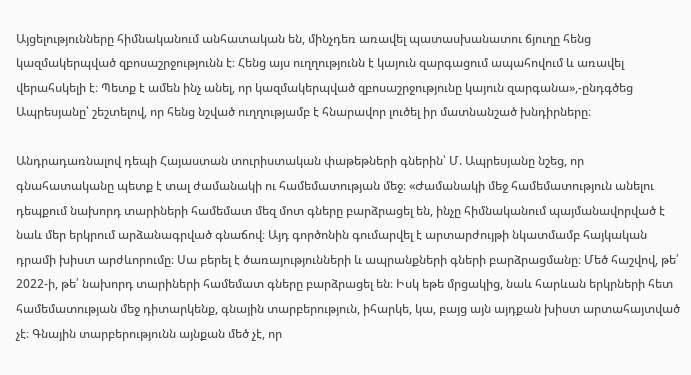Այցելությունները հիմնականում անհատական են, մինչդեռ առավել պատասխանատու ճյուղը հենց կազմակերպված զբոսաշրջությունն է։ Հենց այս ուղղությունն է կայուն զարգացում ապահովում և առավել վերահսկելի է։ Պետք է ամեն ինչ անել, որ կազմակերպված զբոսաշրջությունը կայուն զարգանա»,-ընդգծեց Ապրեսյանը՝ շեշտելով, որ հենց նշված ուղղությամբ է հնարավոր լուծել իր մատնանշած խնդիրները։

Անդրադառնալով դեպի Հայաստան տուրիստական փաթեթների գներին՝ Մ. Ապրեսյանը նշեց, որ գնահատականը պետք է տալ ժամանակի ու համեմատության մեջ։ «Ժամանակի մեջ համեմատություն անելու դեպքում նախորդ տարիների համեմատ մեզ մոտ գները բարձրացել են, ինչը հիմնականում պայմանավորված է նաև մեր երկրում արձանագրված գնաճով։ Այդ գործոնին գումարվել է արտարժույթի նկատմամբ հայկական դրամի խիստ արժևորումը։ Սա բերել է ծառայությունների և ապրանքների գների բարձրացմանը։ Մեծ հաշվով, թե՛ 2022-ի, թե՛ նախորդ տարիների համեմատ գները բարձրացել են։ Իսկ եթե մրցակից, նաև հարևան երկրների հետ համեմատության մեջ դիտարկենք, գնային տարբերություն, իհարկե, կա, բայց այն այդքան խիստ արտահայտված չէ։ Գնային տարբերությունն այնքան մեծ չէ, որ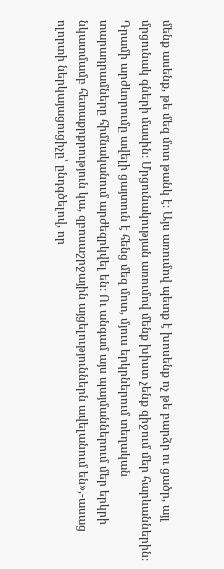մենք ասենք, թե մեզ մոտ թանկ է։ Այս առումով պետք է խոսենք ոչ թե բարձր ու ցածր, այլ մրցունակ գների մասին։ Մրցունակության առումով մենք խիստ չենք զիջում մեր հարևաններին։ Դրամի արժևորումը ավելի ցայտուն է հենց մեզ մոտ, մյուս երկրներում տեղական տարադրամները հիմնականում արժեզրկվել են։ Ու անգամ այս պայմաններում մեր երկրի նկատմամբ հետաքրքրություն կա, զբոսաշրջային այցելություններն ավելանում են»,-ասաց ոլորտի ներկայացուցիչը՝ ընդգծելով, որ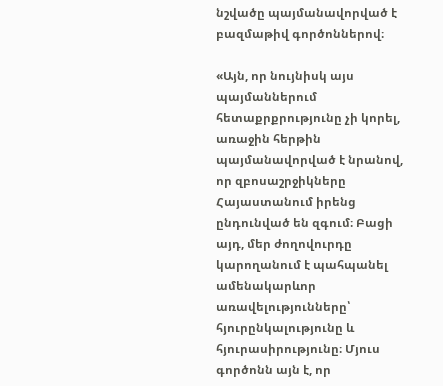նշվածը պայմանավորված է բազմաթիվ գործոններով։

«Այն, որ նույնիսկ այս պայմաններում հետաքրքրությունը չի կորել, առաջին հերթին պայմանավորված է նրանով, որ զբոսաշրջիկները Հայաստանում իրենց ընդունված են զգում։ Բացի այդ, մեր ժողովուրդը կարողանում է պահպանել ամենակարևոր առավելությունները՝ հյուրընկալությունը և հյուրասիրությունը։ Մյուս գործոնն այն է, որ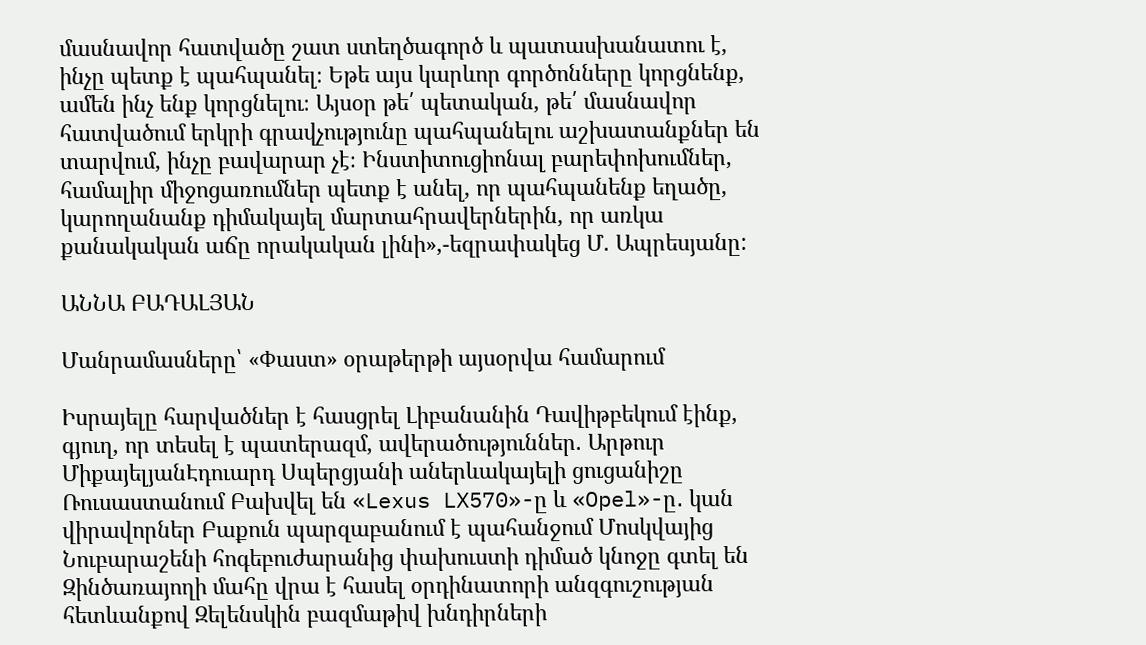մասնավոր հատվածը շատ ստեղծագործ և պատասխանատու է, ինչը պետք է պահպանել։ Եթե այս կարևոր գործոնները կորցնենք, ամեն ինչ ենք կորցնելու։ Այսօր թե՛ պետական, թե՛ մասնավոր հատվածում երկրի գրավչությունը պահպանելու աշխատանքներ են տարվում, ինչը բավարար չէ։ Ինստիտուցիոնալ բարեփոխումներ, համալիր միջոցառումներ պետք է անել, որ պահպանենք եղածը, կարողանանք դիմակայել մարտահրավերներին, որ առկա քանակական աճը որակական լինի»,-եզրափակեց Մ. Ապրեսյանը:

ԱՆՆԱ ԲԱԴԱԼՅԱՆ

Մանրամասները՝ «Փաստ» օրաթերթի այսօրվա համարում

Իսրայելը հարվածներ է հասցրել Լիբանանին Դավիթբեկում էինք, գյուղ, որ տեսել է պատերազմ, ավերածություններ. Արթուր ՄիքայելյանԷդուարդ Սպերցյանի աներևակայելի ցուցանիշը Ռուսաստանում Բախվել են «Lexus LX570»-ը և «Opel»-ը․ կան վիրավորներ Բաքուն պարզաբանում է պահանջում Մոսկվայից Նուբարաշենի հոգեբուժարանից փախուստի դիմած կնոջը գտել են Զինծառայողի մահը վրա է հասել օրդինատորի անզգուշության հետևանքով Զելենսկին բազմաթիվ խնդիրների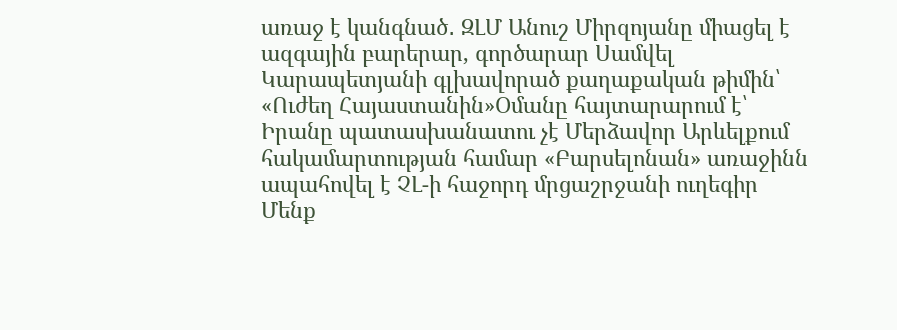առաջ է կանգնած․ ԶԼՄ Անուշ Միրզոյանը միացել է ազգային բարերար, գործարար Սամվել Կարապետյանի գլխավորած քաղաքական թիմին՝ «Ուժեղ Հայաստանին»Օմանը հայտարարում է՝ Իրանը պատասխանատու չէ Մերձավոր Արևելքում հակամարտության համար «Բարսելոնան» առաջինն ապահովել է ՉԼ-ի հաջորդ մրցաշրջանի ուղեգիր Մենք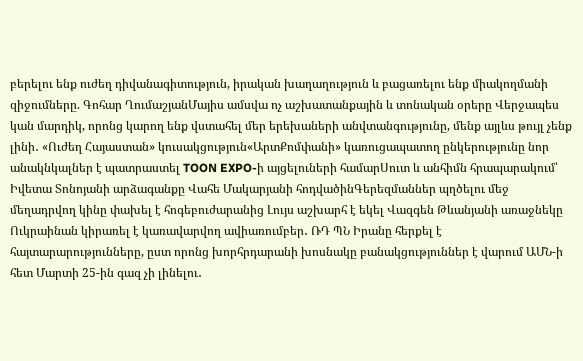բերելու ենք ուժեղ դիվանագիտություն, իրական խաղաղություն և բացառելու ենք միակողմանի զիջումները. Գոհար ՂումաշյանՄայիս ամսվա ոչ աշխատանքային և տոնական օրերը Վերջապես կան մարդիկ, որոնց կարող ենք վստահել մեր երեխաների անվտանգությունը, մենք այլևս թույլ չենք լինի․ «Ուժեղ Հայաստան» կուսակցություն«ԱրտՔոմփանի» կառուցապատող ընկերությունը նոր անակնկալներ է պատրաստել TOON EXPO-ի այցելուների համարՍուտ և անհիմն հրապարակում՝ Իվետա Տոնոյանի արձագանքը Վահե Մակարյանի հոդվածինԳերեզմաններ պղծելու մեջ մեղադրվող կինը փախել է հոգեբուժարանից Լույս աշխարհ է եկել Վազգեն Թևանյանի առաջնեկը Ուկրաինան կիրառել է կառավարվող ավիառումբեր․ ՌԴ ՊՆ Իրանը հերքել է հայտարարությունները, ըստ որոնց խորհրդարանի խոսնակը բանակցություններ է վարում ԱՄՆ-ի հետ Մարտի 25-ին գազ չի լինելու․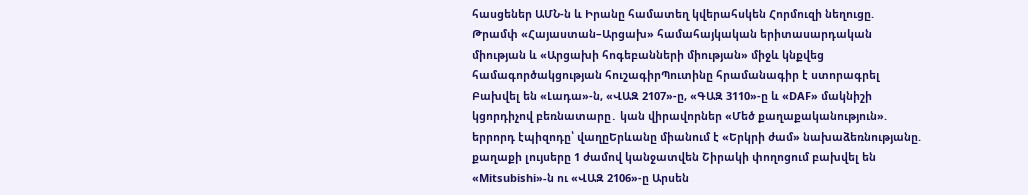հասցեներ ԱՄՆ-ն և Իրանը համատեղ կվերահսկեն Հորմուզի նեղուցը. Թրամփ «Հայաստան–Արցախ» համահայկական երիտասարդական միության և «Արցախի հոգեբանների միության» միջև կնքվեց համագործակցության հուշագիրՊուտինը հրամանագիր է ստորագրել Բախվել են «Լադա»-ն, «ՎԱԶ 2107»-ը, «ԳԱԶ 3110»-ը և «DAF» մակնիշի կցորդիչով բեռնատարը․ կան վիրավորներ «Մեծ քաղաքականություն». երրորդ էպիզոդը՝ վաղըԵրևանը միանում է «Երկրի ժամ» նախաձեռնությանը. քաղաքի լույսերը 1 ժամով կանջատվեն Շիրակի փողոցում բախվել են «Mitsubishi»-ն ու «ՎԱԶ 2106»-ը Արսեն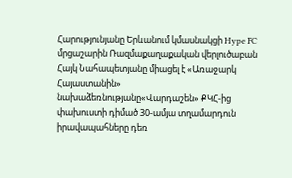Հարությունյանը Երևանում կմասնակցի Hype FC մրցաշարին Ռազմաքաղաքական վերլուծաբան Հայկ Նահապետյանը միացել է «Առաջարկ Հայաստանին» նախաձեռնությանը«Վարդաշեն» ՔԿՀ-ից փախուստի դիմած 30-ամյա տղամարդուն իրավապահները դեռ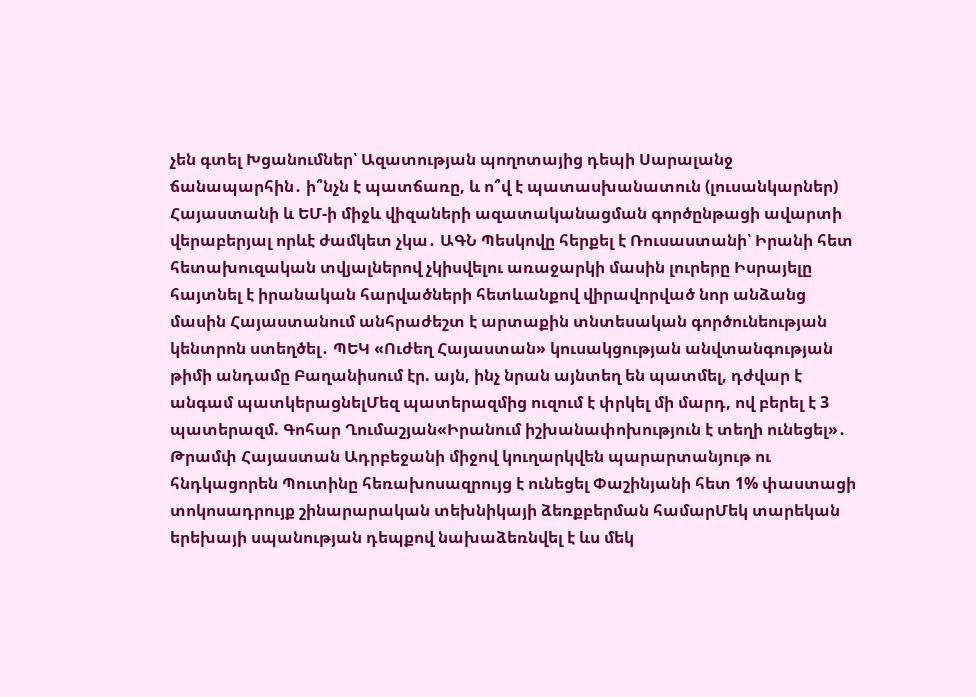չեն գտել Խցանումներ՝ Ազատության պողոտայից դեպի Սարալանջ ճանապարհին․ ի՞նչն է պատճառը, և ո՞վ է պատասխանատուն (լուսանկարներ) Հայաստանի և ԵՄ-ի միջև վիզաների ազատականացման գործընթացի ավարտի վերաբերյալ որևէ ժամկետ չկա․ ԱԳՆ Պեսկովը հերքել է Ռուսաստանի՝ Իրանի հետ հետախուզական տվյալներով չկիսվելու առաջարկի մասին լուրերը Իսրայելը հայտնել է իրանական հարվածների հետևանքով վիրավորված նոր անձանց մասին Հայաստանում անհրաժեշտ է արտաքին տնտեսական գործունեության կենտրոն ստեղծել․ ՊԵԿ «Ուժեղ Հայաստան» կուսակցության անվտանգության թիմի անդամը Բաղանիսում էր. այն, ինչ նրան այնտեղ են պատմել, դժվար է անգամ պատկերացնելՄեզ պատերազմից ուզում է փրկել մի մարդ, ով բերել է 3 պատերազմ. Գոհար Ղումաշյան«Իրանում իշխանափոխություն է տեղի ունեցել»․ Թրամփ Հայաստան Ադրբեջանի միջով կուղարկվեն պարարտանյութ ու հնդկացորեն Պուտինը հեռախոսազրույց է ունեցել Փաշինյանի հետ 1% փաստացի տոկոսադրույք շինարարական տեխնիկայի ձեռքբերման համարՄեկ տարեկան երեխայի սպանության դեպքով նախաձեռնվել է ևս մեկ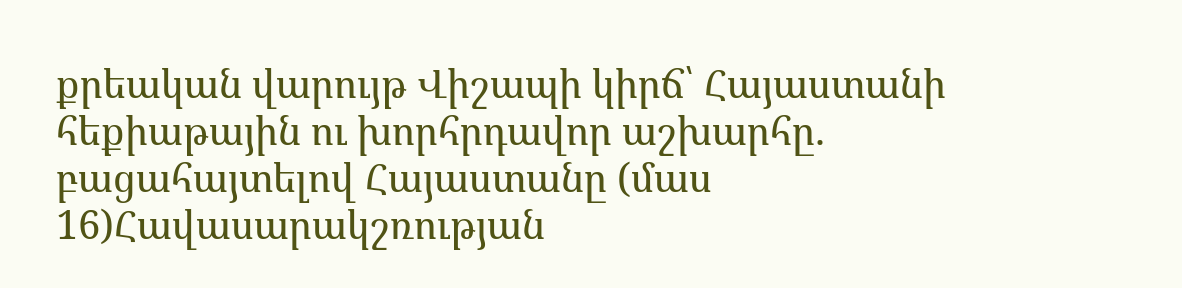քրեական վարույթ Վիշապի կիրճ՝ Հայաստանի հեքիաթային ու խորհրդավոր աշխարհը. բացահայտելով Հայաստանը (մաս 16)Հավասարակշռության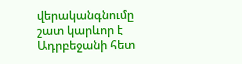վերականգնումը շատ կարևոր է Ադրբեջանի հետ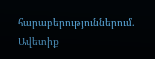հարաբերություններում. Ավետիք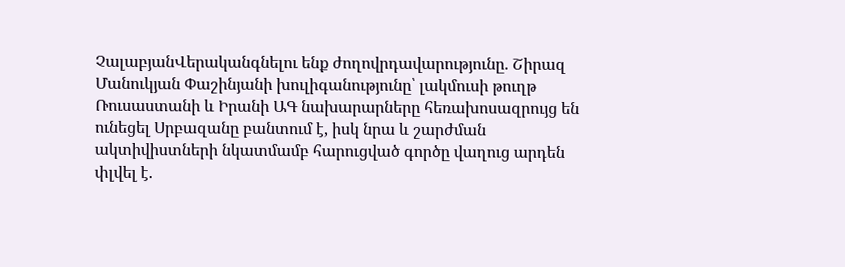ՉալաբյանՎերականգնելու ենք ժողովրդավարությունը. Շիրազ Մանուկյան Փաշինյանի խուլիգանությունը՝ լակմուսի թուղթ Ռուսաստանի և Իրանի ԱԳ նախարարները հեռախոսազրույց են ունեցել Սրբազանը բանտում է, իսկ նրա և շարժման ակտիվիստների նկատմամբ հարուցված գործը վաղուց արդեն փլվել է.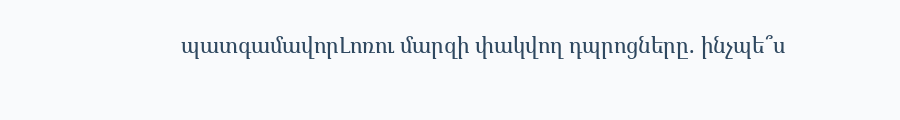պատգամավորԼոռու մարզի փակվող դպրոցները. ինչպե՞ս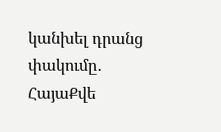կանխել դրանց փակումը․ ՀայաՔվե